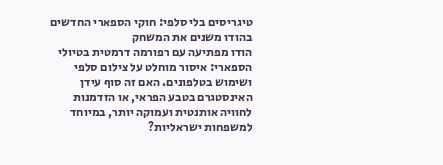טיגריסים בלי סלפי: חוקי הספארי החדשים בהודו משנים את המשחק
הודו מפתיעה עם רפורמה דרמטית בטיולי הספארי: איסור מוחלט על צילום סלפי ושימוש בטלפונים. האם זה סוף עידן האינסטגרם בטבע הפראי, או הזדמנות לחוויה אותנטית ועמוקה יותר, במיוחד למשפחות ישראליות?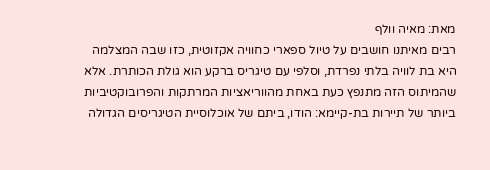מאת: מאיה וולף
רבים מאיתנו חושבים על טיול ספארי כחוויה אקזוטית, כזו שבה המצלמה היא בת לוויה בלתי נפרדת, וסלפי עם טיגריס ברקע הוא גולת הכותרת. אלא שהמיתוס הזה מתנפץ כעת באחת מהווריאציות המרתקות והפרובוקטיביות ביותר של תיירות בת-קיימא: הודו, ביתם של אוכלוסיית הטיגריסים הגדולה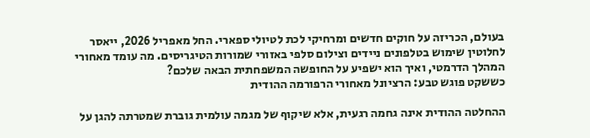בעולם, הכריזה על חוקים חדשים ומרחיקי לכת לטיולי ספארי. החל מאפריל 2026, ייאסר לחלוטין שימוש בטלפונים ניידים וצילום סלפי באזורי שמורות הטיגריסים. מה עומד מאחורי המהלך הדרמטי, ואיך הוא ישפיע על החופשה המשפחתית הבאה שלכם?
כששקט פוגש טבע: הרציונל מאחורי הרפורמה ההודית

ההחלטה ההודית אינה גחמה רגעית, אלא שיקוף של מגמה עולמית גוברת שמטרתה להגן על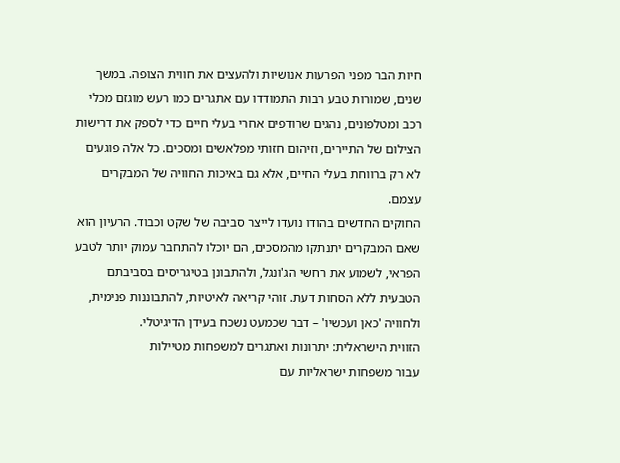חיות הבר מפני הפרעות אנושיות ולהעצים את חווית הצופה. במשך שנים, שמורות טבע רבות התמודדו עם אתגרים כמו רעש מוגזם מכלי רכב ומטלפונים, נהגים שרודפים אחרי בעלי חיים כדי לספק את דרישות הצילום של התיירים, וזיהום חזותי מפלאשים ומסכים. כל אלה פוגעים לא רק ברווחת בעלי החיים, אלא גם באיכות החוויה של המבקרים עצמם.
החוקים החדשים בהודו נועדו לייצר סביבה של שקט וכבוד. הרעיון הוא שאם המבקרים יתנתקו מהמסכים, הם יוכלו להתחבר עמוק יותר לטבע הפראי, לשמוע את רחשי הג'ונגל, ולהתבונן בטיגריסים בסביבתם הטבעית ללא הסחות דעת. זוהי קריאה לאיטיות, להתבוננות פנימית, ולחוויה 'כאן ועכשיו' – דבר שכמעט נשכח בעידן הדיגיטלי.
הזווית הישראלית: יתרונות ואתגרים למשפחות מטיילות
עבור משפחות ישראליות עם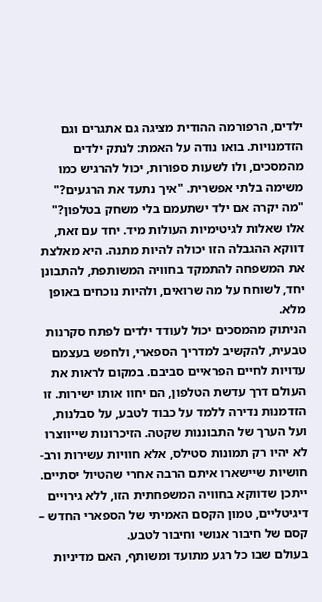ילדים, הרפורמה ההודית מציגה גם אתגרים וגם הזדמנויות. בואו נודה על האמת: לנתק ילדים מהמסכים, ולו לשעות ספורות, יכול להרגיש כמו משימה בלתי אפשרית. "איך נתעד את הרגעים?" "מה יקרה אם ילד ישתעמם בלי משחק בטלפון?" אלו שאלות לגיטימיות העולות מיד. יחד עם זאת, דווקא ההגבלה הזו יכולה להיות מתנה. היא מאלצת את המשפחה להתמקד בחוויה המשותפת, להתבונן יחד, לשוחח על מה שרואים, ולהיות נוכחים באופן מלא.
הניתוק מהמסכים יכול לעודד ילדים לפתח סקרנות טבעית, להקשיב למדריך הספארי, ולחפש בעצמם עדויות לחיים הפראיים סביבם. במקום לראות את העולם דרך עדשת הטלפון, הם יחוו אותו ישירות. זו הזדמנות נדירה ללמד על כבוד לטבע, על סבלנות, ועל הערך של התבוננות שקטה. הזיכרונות שייווצרו לא יהיו רק תמונות סטילס, אלא חוויות עשירות ורב-חושיות שיישארו איתם הרבה אחרי שהטיול יסתיים. ייתכן שדווקא בחוויה המשפחתית הזו, ללא גירויים דיגיטליים, טמון הקסם האמיתי של הספארי החדש – קסם של חיבור אנושי וחיבור לטבע.
בעולם שבו כל רגע מתועד ומשותף, האם מדיניות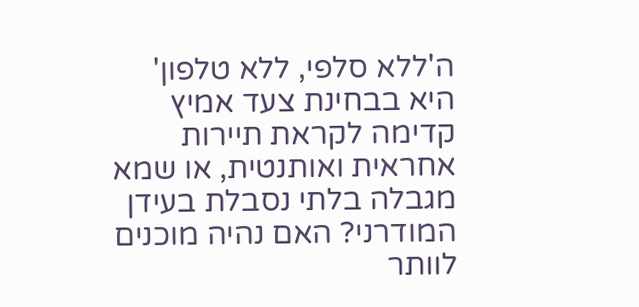ה'ללא סלפי, ללא טלפון' היא בבחינת צעד אמיץ קדימה לקראת תיירות אחראית ואותנטית, או שמא מגבלה בלתי נסבלת בעידן המודרני? האם נהיה מוכנים לוותר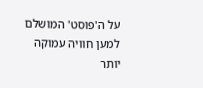על ה'פוסט' המושלם למען חוויה עמוקה יותר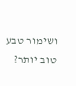ושימור טבע טוב יותר?